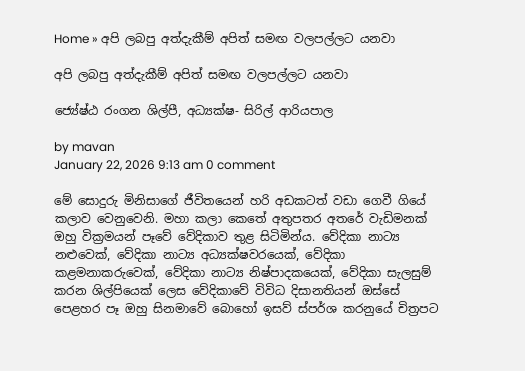Home » අපි ලබපු අත්දැකීම් අපිත් සමඟ වලපල්ලට යනවා

අපි ලබපු අත්දැකීම් අපිත් සමඟ වලපල්ලට යනවා

ජ්‍යේෂ්ඨ රංගන ශිල්පී, අධ්‍යක්ෂ- සිරිල් ආරියපාල

by mavan
January 22, 2026 9:13 am 0 comment

මේ සොදුරු මිනිසාගේ ජීවිතයෙන් හරි අඩකටත් වඩා ගෙවී ගියේ කලාව වෙනුවෙනි. මහා කලා කෙතේ අතුපතර අතරේ වැඩිමනක් ඔහු වික්‍රමයන් පෑවේ වේදිකාව තුළ සිටිමින්ය. වේදිකා නාට්‍ය නළුවෙක්, වේදිකා නාට්‍ය අධ්‍යක්ෂවරයෙක්, වේදිකා කළමනාකරුවෙක්, වේදිකා නාට්‍ය නිෂ්පාදකයෙක්, වේදිකා සැලසුම් කරන ශිල්පියෙක් ලෙස වේදිකාවේ විවිධ දිසානතියන් ඔස්සේ පෙළහර පෑ ඔහු සිනමාවේ බොහෝ ඉසව් ස්පර්ශ කරනුයේ චිත්‍රපට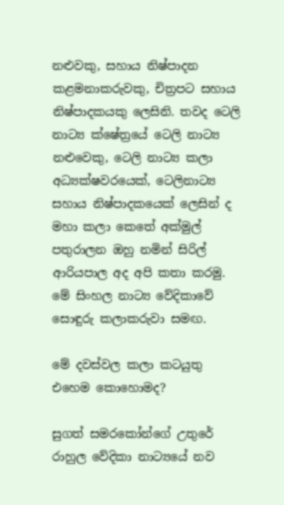නළුවකු, සහාය නිෂ්පාදන කළමනාකරුවකු, චිත්‍රපට සහාය නිෂ්පාදකයකු ලෙසිනි. තවද ටෙලි නාට්‍ය ක්ෂේත්‍රයේ ටෙලි නාට්‍ය නළුවෙකු, ටෙලි නාට්‍ය කලා අධ්‍යක්ෂවරයෙක්, ටෙලිනාට්‍ය සහාය නිෂ්පාදකයෙක් ලෙසින් ද මහා කලා කෙතේ අක්මුල් පතුරාලන ඔහු නමින් සිරිල් ආරියපාල අද අපි කතා කරමු. මේ සිංහල නාට්‍ය වේදිකාවේ සොඳුරු කලාකරුවා සමඟ.

මේ දවස්වල කලා කටයුතු එහෙම කොහොමද?

සුගත් සමරකෝන්ගේ උතුරේ රාහුල වේදිකා නාට්‍යයේ නව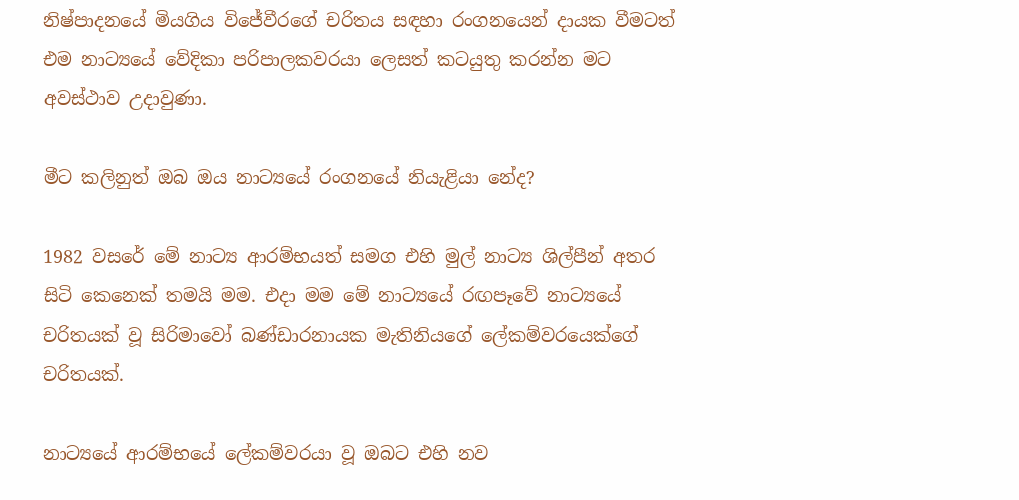නිෂ්පාදනයේ මියගිය විජේවීරගේ චරිතය සඳහා රංගනයෙන් දායක වීමටත් එම නාට්‍යයේ වේදිකා පරිපාලකවරයා ලෙසත් කටයුතු කරන්න මට අවස්ථාව උදාවුණා.

මීට කලිනුත් ඔබ ඔය නාට්‍යයේ රංගනයේ නියැළියා නේද?

1982 වසරේ මේ නාට්‍ය ආරම්භයත් සමග එහි මුල් නාට්‍ය ශිල්පීන් අතර සිටි කෙනෙක් තමයි මම. එදා මම මේ නාට්‍යයේ රඟපෑවේ නාට්‍යයේ චරිතයක් වූ සිරිමාවෝ බණ්ඩාරනායක මැතිනියගේ ලේකම්වරයෙක්ගේ චරිතයක්.

නාට්‍යයේ ආරම්භයේ ලේකම්වරයා වූ ඔබට එහි නව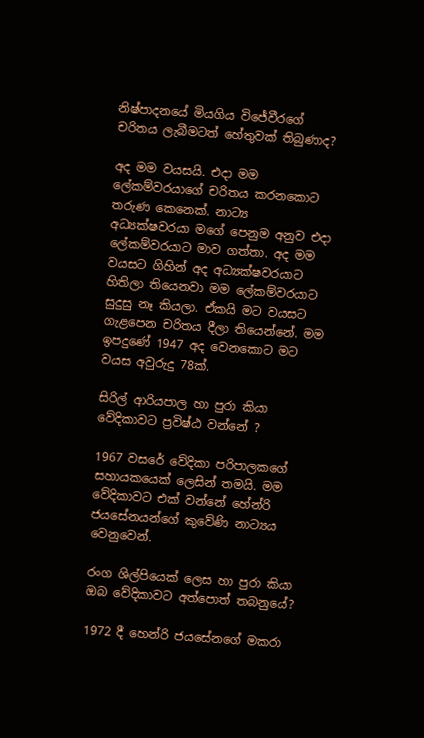නිෂ්පාදනයේ මියගිය විජේවීරගේ චරිතය ලැබීමටත් හේතුවක් තිබුණාද?

අද මම වයසයි. එදා මම ලේකම්වරයාගේ චරිතය කරනකොට තරුණ කෙනෙක්. නාට්‍ය අධ්‍යක්ෂවරයා මගේ පෙනුම අනුව එදා ලේකම්වරයාට මාව ගත්තා. අද මම වයසට ගිහින් අද අධ්‍යක්ෂවරයාට හිතිලා තියෙනවා මම ලේකම්වරයාට සුදුසු නෑ කියලා. ඒකයි මට වයසට ගැළපෙන චරිතය දීලා තියෙන්නේ. මම ඉපදුණේ 1947 අද වෙනකොට මට වයස අවුරුදු 78ක්.

සිරිල් ආරියපාල හා පුරා කියා වේදිකාවට ප්‍රවිෂ්ඨ වන්නේ ?

1967 වසරේ වේදිකා පරිපාලකගේ සහායකයෙක් ලෙසින් තමයි. මම වේදිකාවට එක් වන්නේ හේන්රි ජයසේනයන්ගේ කුවේණි නාට්‍යය වෙනුවෙන්.

රංග ශිල්පියෙක් ලෙස හා පුරා කියා ඔබ වේදිකාවට අත්පොත් තබනුයේ?

1972 දී හෙන්රි ජයසේනගේ මකරා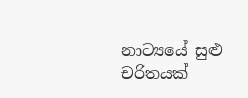නාට්‍යයේ සුළු චරිතයක්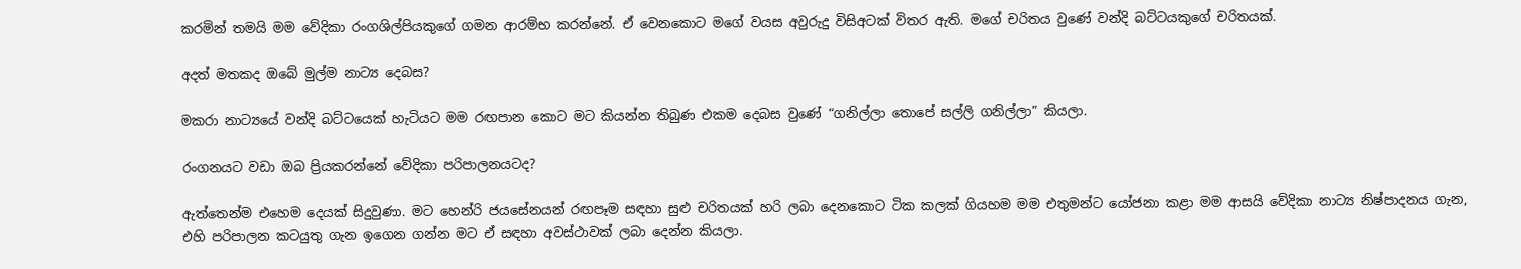කරමින් තමයි මම වේදිකා රංගශිල්පියකුගේ ගමන ආරම්භ කරන්නේ. ඒ වෙනකොට මගේ වයස අවුරුදු විසිඅටක් විතර ඇති. මගේ චරිතය වුණේ වන්දි බට්ටයකුගේ චරිතයක්.

අදත් මතකද ඔබේ මුල්ම නාට්‍ය දෙබස?

මකරා නාට්‍යයේ වන්දි බට්ටයෙක් හැටියට මම රඟපාන කොට මට කියන්න තිබුණ එකම දෙබස වුණේ “ගනිල්ලා තොපේ සල්ලි ගනිල්ලා” කියලා.

රංගනයට වඩා ඔබ ප්‍රියකරන්නේ වේදිකා පරිපාලනයටද?

ඇත්තෙන්ම එහෙම දෙයක් සිදුවුණා. මට හෙන්රි ජයසේනයන් රඟපෑම සඳහා සුළු චරිතයක් හරි ලබා දෙනකොට ටික කලක් ගියහම මම එතුමන්ට යෝජනා කළා මම ආසයි වේදිකා නාට්‍ය නිෂ්පාදනය ගැන, එහි පරිපාලන කටයුතු ගැන ඉගෙන ගන්න මට ඒ සඳහා අවස්ථාවක් ලබා දෙන්න කියලා.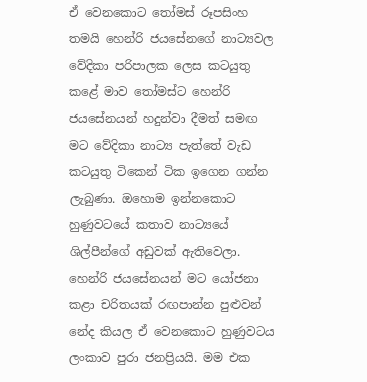ඒ වෙනකොට තෝමස් රූපසිංහ තමයි හෙන්රි ජයසේනගේ නාට්‍යවල වේදිකා පරිපාලක ලෙස කටයුතු කළේ මාව තෝමස්ට හෙන්රි ජයසේනයන් හදුන්වා දීමත් සමඟ මට වේදිකා නාට්‍ය පැත්තේ වැඩ කටයුතු ටිකෙන් ටික ඉගෙන ගන්න ලැබුණා. ඔහොම ඉන්නකොට හුණුවටයේ කතාව නාට්‍යයේ ශිල්පීන්ගේ අඩුවක් ඇතිවෙලා. හෙන්රි ජයසේනයන් මට යෝජනා කළා චරිතයක් රඟපාන්න පුළුවන් නේද කියල ඒ වෙනකොට හුණුවටය ලංකාව පුරා ජනප්‍රියයි. මම එක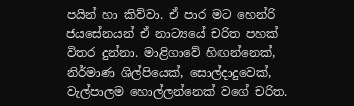පයින් හා කිව්වා. ඒ පාර මට හෙන්රි ජයසේනයන් ඒ නාට්‍යයේ චරිත පහක් විතර දුන්නා. මාළිගාවේ හිඟන්නෙක්, නිර්මාණ ශිල්පියෙක්, සොල්දාදුවෙක්, වැල්පාලම හොල්ලන්නෙක් වගේ චරිත.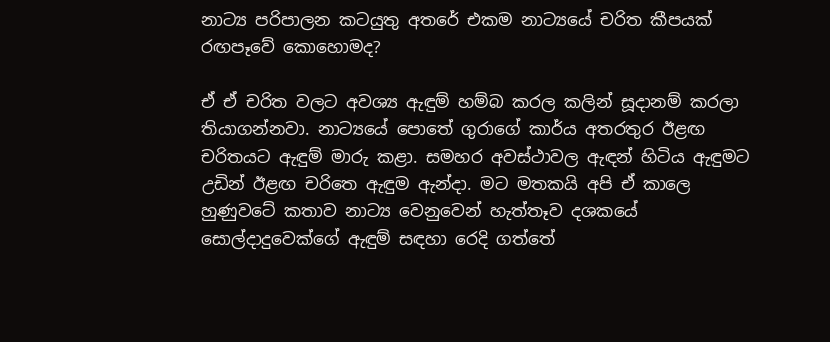නාට්‍ය පරිපාලන කටයුතු අතරේ එකම නාට්‍යයේ චරිත කීපයක් රඟපෑවේ කොහොමද?

ඒ ඒ චරිත වලට අවශ්‍ය ඇඳුම් හම්බ කරල කලින් සූදානම් කරලා තියාගන්නවා. නාට්‍යයේ පොතේ ගුරාගේ කාර්ය අතරතුර ඊළඟ චරිතයට ඇඳුම් මාරු කළා. සමහර අවස්ථාවල ඇඳන් හිටිය ඇඳුමට උඩින් ඊළඟ චරිතෙ ඇඳුම ඇන්දා. මට මතකයි අපි ඒ කාලෙ හුණුවටේ කතාව නාට්‍ය වෙනුවෙන් හැත්තෑව දශකයේ සොල්දාදුවෙක්ගේ ඇඳුම් සඳහා රෙදි ගත්තේ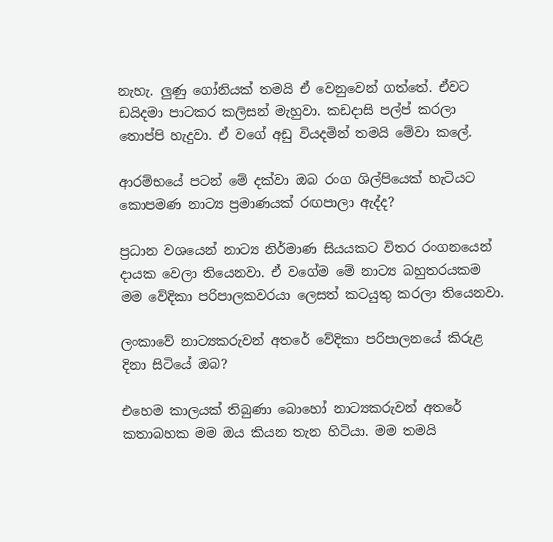නැහැ. ලුණු ගෝනියක් තමයි ඒ වෙනුවෙන් ගත්තේ. ඒවට ඩයිදමා පාටකර කලිසන් මැහුවා. කඩදාසි පල්ප් කරලා තොප්පි හැදුවා. ඒ වගේ අඩු වියදමින් තමයි මේවා කලේ.

ආරම්භයේ පටන් මේ දක්වා ඔබ රංග ශිල්පියෙක් හැටියට කොපමණ නාට්‍ය ප්‍රමාණයක් රඟපාලා ඇද්ද?

ප්‍රධාන වශයෙන් නාට්‍ය නිර්මාණ සියයකට විතර රංගනයෙන් දායක වෙලා තියෙනවා. ඒ වගේම මේ නාට්‍ය බහුතරයකම මම වේදිකා පරිපාලකවරයා ලෙසත් කටයුතු කරලා තියෙනවා.

ලංකාවේ නාට්‍යකරුවන් අතරේ වේදිකා පරිපාලනයේ කිරුළ දිනා සිටියේ ඔබ?

එහෙම කාලයක් තිබුණා බොහෝ නාට්‍යකරුවන් අතරේ කතාබහක මම ඔය කියන තැන හිටියා. මම තමයි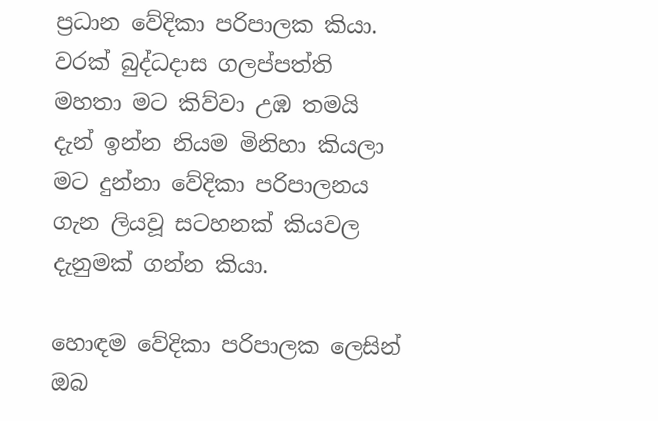ප්‍රධාන වේදිකා පරිපාලක කියා. වරක් බුද්ධදාස ගලප්පත්ති මහතා මට කිව්වා උඹ තමයි දැන් ඉන්න නියම මිනිහා කියලා මට දුන්නා වේදිකා පරිපාලනය ගැන ලියවූ සටහනක් කියවල දැනුමක් ගන්න කියා.

හොඳම වේදිකා පරිපාලක ලෙසින් ඔබ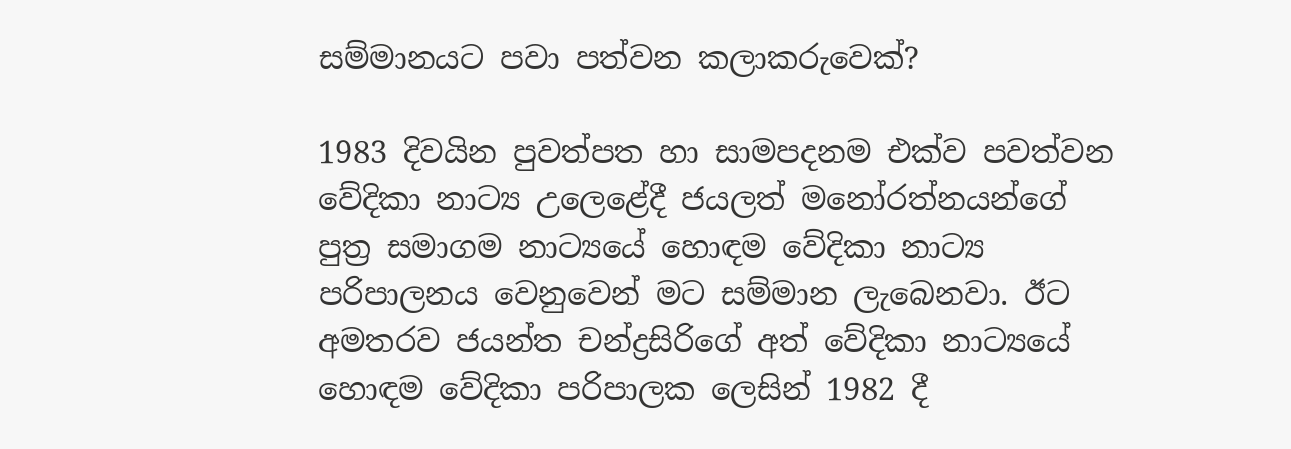සම්මානයට පවා පත්වන කලාකරුවෙක්?

1983 දිවයින පුවත්පත හා සාමපදනම එක්ව පවත්වන වේදිකා නාට්‍ය උලෙළේදී ජයලත් මනෝරත්නයන්ගේ පුත්‍ර සමාගම නාට්‍යයේ හොඳම වේදිකා නාට්‍ය පරිපාලනය වෙනුවෙන් මට සම්මාන ලැබෙනවා. ඊට අමතරව ජයන්ත චන්ද්‍රසිරිගේ අත් වේදිකා නාට්‍යයේ හොඳම වේදිකා පරිපාලක ලෙසින් 1982 දී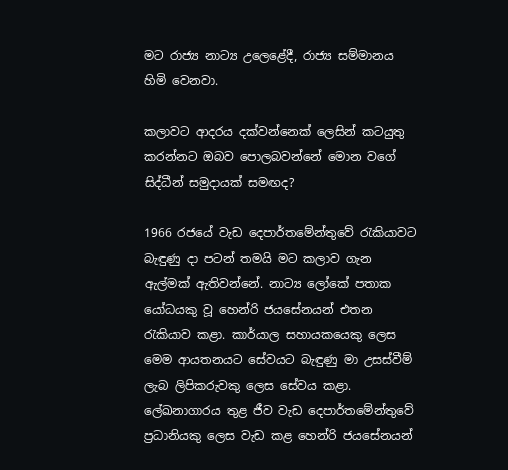මට රාජ්‍ය නාට්‍ය උලෙළේදී, රාජ්‍ය සම්මානය හිමි වෙනවා.

කලාවට ආදරය දක්වන්නෙක් ලෙසින් කටයුතු කරන්නට ඔබව පොලබවන්නේ මොන වගේ සිද්ධීන් සමුදායක් සමඟද?

1966 රජයේ වැඩ දෙපාර්තමේන්තුවේ රැකියාවට බැඳුණු දා පටන් තමයි මට කලාව ගැන ඇල්මක් ඇතිවන්නේ. නාට්‍ය ලෝකේ පතාක යෝධයකු වූ හෙන්රි ජයසේනයන් එතන රැකියාව කළා. කාර්යාල සහායකයෙකු ලෙස මෙම ආයතනයට සේවයට බැඳුණු මා උසස්වීම් ලැබ ලිපිකරුවකු ලෙස සේවය කළා. ලේඛනාගාරය තුළ ජීව වැඩ දෙපාර්තමේන්තුවේ ප්‍රධානියකු ලෙස වැඩ කළ හෙන්රි ජයසේනයන්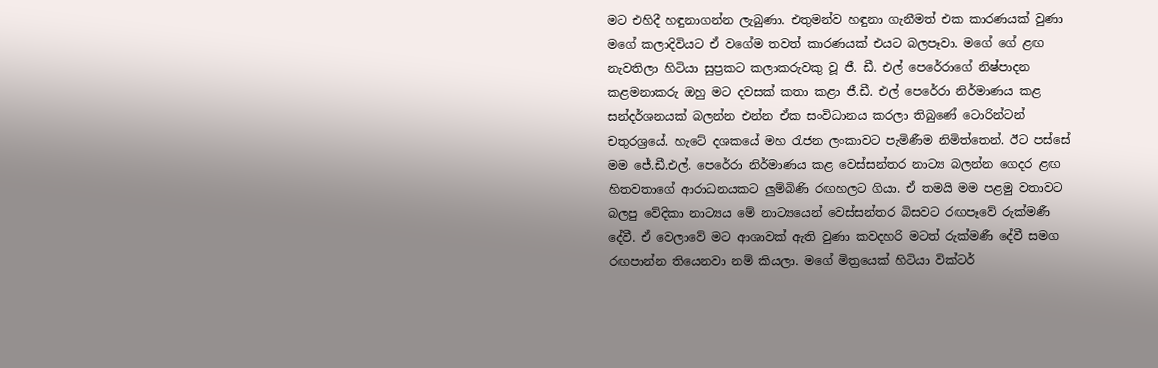මට එහිදී හඳුනාගන්න ලැබුණා. එතුමන්ව හඳුනා ගැනීමත් එක කාරණයක් වුණා මගේ කලාදිවියට ඒ වගේම තවත් කාරණයක් එයට බලපෑවා. මගේ ගේ ළඟ නැවතිලා හිටියා සුප්‍රකට කලාකරුවකු වූ ජී. ඩී. එල් පෙරේරාගේ නිෂ්පාදන කළමනාකරු ඔහු මට දවසක් කතා කළා ජී.ඩී. එල් පෙරේරා නිර්මාණය කළ සන්දර්ශනයක් බලන්න එන්න ඒක සංවිධානය කරලා තිබුණේ ටොරින්ටන් චතුරශ්‍රයේ. හැටේ දශකයේ මහ රැජන ලංකාවට පැමිණීම නිමිත්තෙන්. ඊට පස්සේ මම ජේ.ඩී.එල්. පෙරේරා නිර්මාණය කළ වෙස්සන්තර නාට්‍ය බලන්න ගෙදර ළඟ හිතවතාගේ ආරාධනයකට ලුම්බිණි රඟහලට ගියා. ඒ තමයි මම පළමු වතාවට බලපු වේදිකා නාට්‍යය මේ නාට්‍යයෙන් වෙස්සන්තර බිසවට රඟපෑවේ රුක්මණී දේවී. ඒ වෙලාවේ මට ආශාවක් ඇති වුණා කවදහරි මටත් රුක්මණී දේවී සමග රඟපාන්න තියෙනවා නම් කියලා. මගේ මිත්‍රයෙක් හිටියා වික්ටර්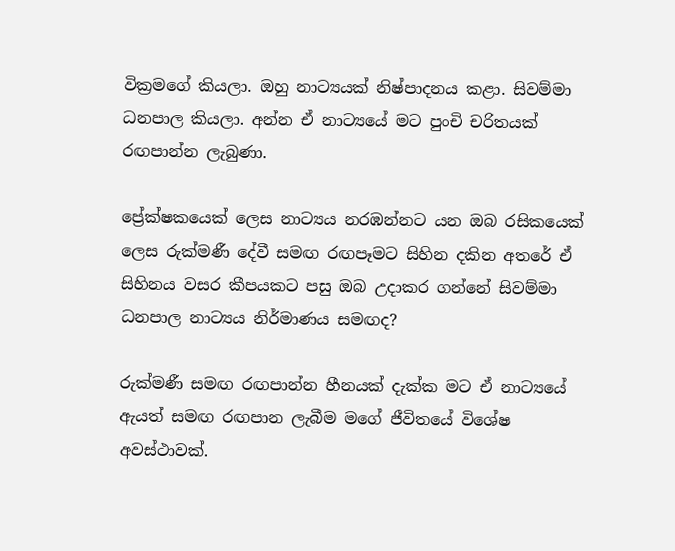වික්‍රමගේ කියලා. ඔහු නාට්‍යයක් නිෂ්පාදනය කළා. සිවම්මා ධනපාල කියලා. අන්න ඒ නාට්‍යයේ මට පුංචි චරිතයක් රඟපාන්න ලැබුණා.

ප්‍රේක්ෂකයෙක් ලෙස නාට්‍යය නරඹන්නට යන ඔබ රසිකයෙක් ලෙස රුක්මණී දේවී සමඟ රඟපෑමට සිහින දකින අතරේ ඒ සිහිනය වසර කීපයකට පසු ඔබ උදාකර ගන්නේ සිවම්මා ධනපාල නාට්‍යය නිර්මාණය සමඟද?

රුක්මණී සමඟ රඟපාන්න හීනයක් දැක්ක මට ඒ නාට්‍යයේ ඇයත් සමඟ රඟපාන ලැබීම මගේ ජීවිතයේ විශේෂ අවස්ථාවක්.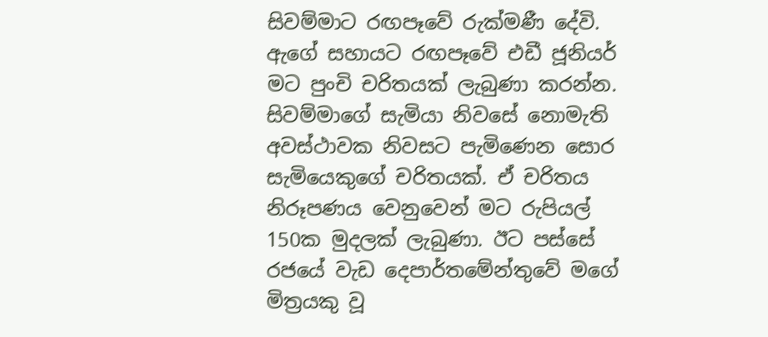සිවම්මාට රඟපෑවේ රුක්මණී දේවි. ඇගේ සහායට රඟපෑවේ එඩී ජූනියර් මට පුංචි චරිතයක් ලැබුණා කරන්න. සිවම්මාගේ සැමියා නිවසේ නොමැති අවස්ථාවක නිවසට පැමිණෙන සොර සැමියෙකුගේ චරිතයක්. ඒ චරිතය නිරූපණය වෙනුවෙන් මට රුපියල් 150ක මුදලක් ලැබුණා. ඊට පස්සේ රජයේ වැඩ දෙපාර්තමේන්තුවේ මගේ මිත්‍රයකු වූ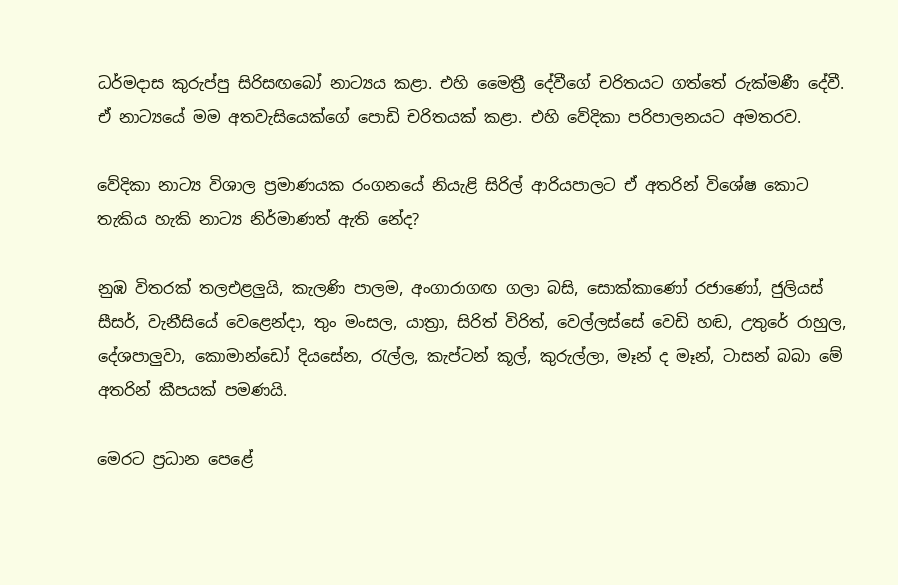ධර්මදාස කුරුප්පු සිරිසඟබෝ නාට්‍යය කළා. එහි මෛත්‍රී දේවීගේ චරිතයට ගත්තේ රුක්මණී දේවී. ඒ නාට්‍යයේ මම අතවැසියෙක්ගේ පොඩි චරිතයක් කළා. එහි වේදිකා පරිපාලනයට අමතරව.

වේදිකා නාට්‍ය විශාල ප්‍රමාණයක රංගනයේ නියැළි සිරිල් ආරියපාලට ඒ අතරින් විශේෂ කොට තැකිය හැකි නාට්‍ය නිර්මාණත් ඇති නේද?

නුඹ විතරක් තලඑළලුයි, කැලණි පාලම, අංගාරාගඟ ගලා බසි, සොක්කාණෝ රජාණෝ, ජුලියස් සීසර්, වැනීසියේ වෙළෙන්දා, තුං මංසල, යාත්‍රා, සිරිත් විරිත්, වෙල්ලස්සේ වෙඩි හඬ, උතුරේ රාහුල, දේශපාලුවා, කොමාන්ඩෝ දියසේන, රැල්ල, කැප්ටන් කූල්, කුරුල්ලා, මෑන් ද මෑන්, ටාසන් බබා මේ අතරින් කීපයක් පමණයි.

මෙරට ප්‍රධාන පෙළේ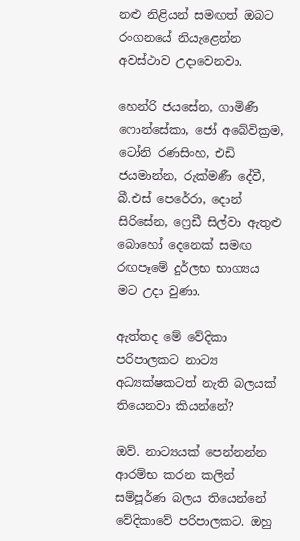නළු නිළියන් සමඟත් ඔබට රංගනයේ නියැළෙන්න අවස්ථාව උදාවෙනවා.

හෙන්රි ජයසේන, ගාමිණී ෆොන්සේකා, ජෝ අබේවික්‍රම, ටෝනි රණසිංහ, එඩි ජයමාන්න, රුක්මණී දේවී, බී.එස් පෙරේරා, දොන් සිරිසේන, ෆ්‍රෙඩී සිල්වා ඇතුළු බොහෝ දෙනෙක් සමඟ රඟපෑමේ දුර්ලභ භාග්‍යය මට උදා වුණා.

ඇත්තද මේ වේදිකා පරිපාලකට නාට්‍ය අධ්‍යක්ෂකටත් නැති බලයක් තියෙනවා කියන්නේ?

ඔව්. නාට්‍යයක් පෙන්නන්න ආරම්භ කරන කලින් සම්පූර්ණ බලය තියෙන්නේ වේදිකාවේ පරිපාලකට. ඔහු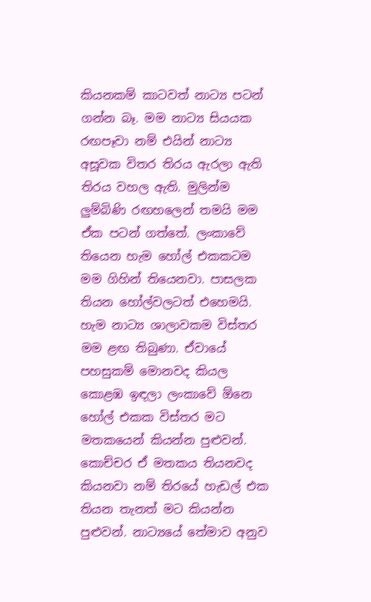කියනකම් කාටවත් නාට්‍ය පටන් ගන්න බෑ. මම නාට්‍ය සියයක රඟපෑවා නම් එයින් නාට්‍ය අසූවක විතර තිරය ඇරලා ඇති තිරය වහල ඇති. මුලින්ම ලුම්බිණි රඟහලෙන් තමයි මම ඒක පටන් ගත්තේ. ලංකාවේ තියෙන හැම හෝල් එකකටම මම ගිහින් තියෙනවා. පාසලක තියන හෝල්වලටත් එහෙමයි. හැම නාට්‍ය ශාලාවකම විස්තර මම ළඟ තිබුණා. ඒවායේ පහසුකම් මොනවද කියල කොළඹ ඉඳලා ලංකාවේ ඕනෙ හෝල් එකක විස්තර මට මතකයෙන් කියන්න පුළුවන්. කොච්චර ඒ මතකය තියනවද කියනවා නම් තිරයේ හැඩල් එක තියන තැනත් මට කියන්න පුළුවන්. නාට්‍යයේ තේමාව අනුව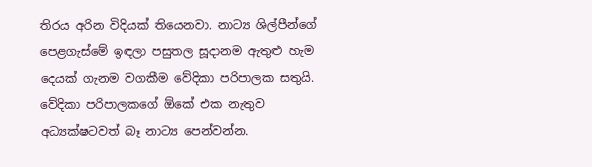තිරය අරින විදියක් තියෙනවා. නාට්‍ය ශිල්පීන්ගේ පෙළගැස්මේ ඉඳලා පසුතල සූදානම ඇතුළු හැම දෙයක් ගැනම වගකීම වේදිකා පරිපාලක සතුයි. වේදිකා පරිපාලකගේ ඕකේ එක නැතුව අධ්‍යක්ෂටවත් බෑ නාට්‍ය පෙන්වන්න.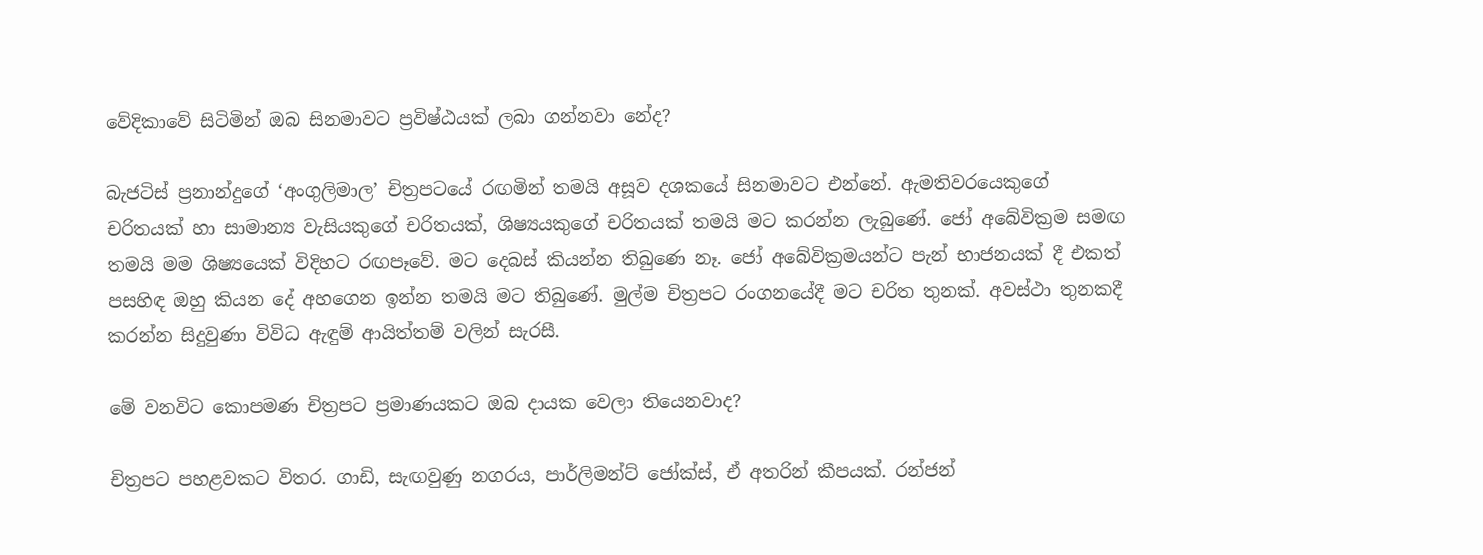වේදිකාවේ සිටිමින් ඔබ සිනමාවට ප්‍රවිෂ්ඨයක් ලබා ගන්නවා නේද?

බැජටිස් ප්‍රනාන්දුගේ ‘අංගුලිමාල’ චිත්‍රපටයේ රඟමින් තමයි අසූව දශකයේ සිනමාවට එන්නේ. ඇමතිවරයෙකුගේ චරිතයක් හා සාමාන්‍ය වැසියකුගේ චරිතයක්, ශිෂ්‍යයකුගේ චරිතයක් තමයි මට කරන්න ලැබුණේ. ජෝ අබේවික්‍රම සමඟ තමයි මම ශිෂ්‍යයෙක් විදිහට රඟපෑවේ. මට දෙබස් කියන්න තිබුණෙ නෑ. ජෝ අබේවික්‍රමයන්ට පැන් භාජනයක් දී එකත් පසහිඳ ඔහු කියන දේ අහගෙන ඉන්න තමයි මට තිබුණේ. මුල්ම චිත්‍රපට රංගනයේදී මට චරිත තුනක්. අවස්ථා තුනකදී කරන්න සිදුවුණා විවිධ ඇඳුම් ආයිත්තම් වලින් සැරසී.

මේ වනවිට කොපමණ චිත්‍රපට ප්‍රමාණයකට ඔබ දායක වෙලා තියෙනවාද?

චිත්‍රපට පහළවකට විතර. ගාඩි, සැඟවුණු නගරය, පාර්ලිමන්ට් ජෝක්ස්, ඒ අතරින් කීපයක්. රන්ජන්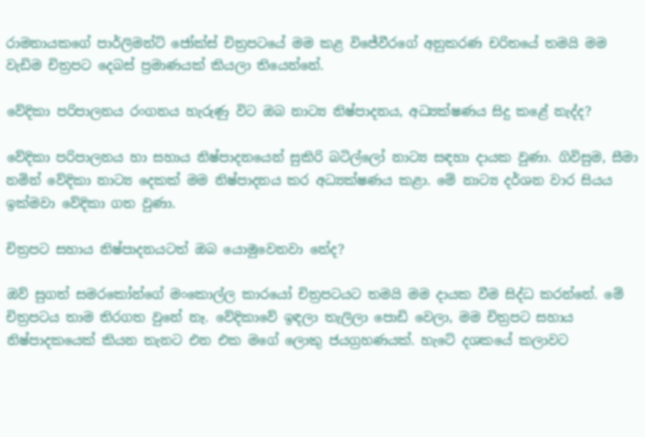රාමනායකගේ පාර්ලිමන්ට් ජෝක්ස් චිත්‍රපටයේ මම කළ විජේවීරගේ අනුකරණ චරිතයේ තමයි මම වැඩිම චිත්‍රපට දෙබස් ප්‍රමාණයක් කියලා තියෙන්නේ.

වේදිකා පරිපාලනය රංගනය හැරුණු විට ඔබ නාට්‍ය නිෂ්පාදනය, අධ්‍යක්ෂණය සිදු කළේ නැද්ද?

වේදිකා පරිපාලනය හා සහාය නිෂ්පාදනයෙන් සුකිරි බටිල්ලෝ නාට්‍ය සඳහා දායක වුණා. ගිවිසුම, සීමා නමින් වේදිකා නාට්‍ය දෙකක් මම නිෂ්පාදනය කර අධ්‍යක්ෂණය කළා. මේ නාට්‍ය දර්ශන වාර සියය ඉක්මවා වේදිකා ගත වුණා.

චිත්‍රපට සහාය නිෂ්පාදනයටත් ඔබ යොමුවෙනවා නේද?

ඔව් සුගත් සමරකෝන්ගේ මංකොල්ල කාරයෝ චිත්‍රපටයට තමයි මම දායක වීම සිද්ධ කරන්නේ. මේ චිත්‍රපටය තාම තිරගත වුනේ නෑ. වේදිකාවේ ඉඳලා තැලිලා පොඩි වෙලා, මම චිත්‍රපට සහාය නිෂ්පාදකයෙක් කියන තැනට එන එක මගේ ලොකු ජයග්‍රහණයක්. හැටේ දශකයේ කලාවට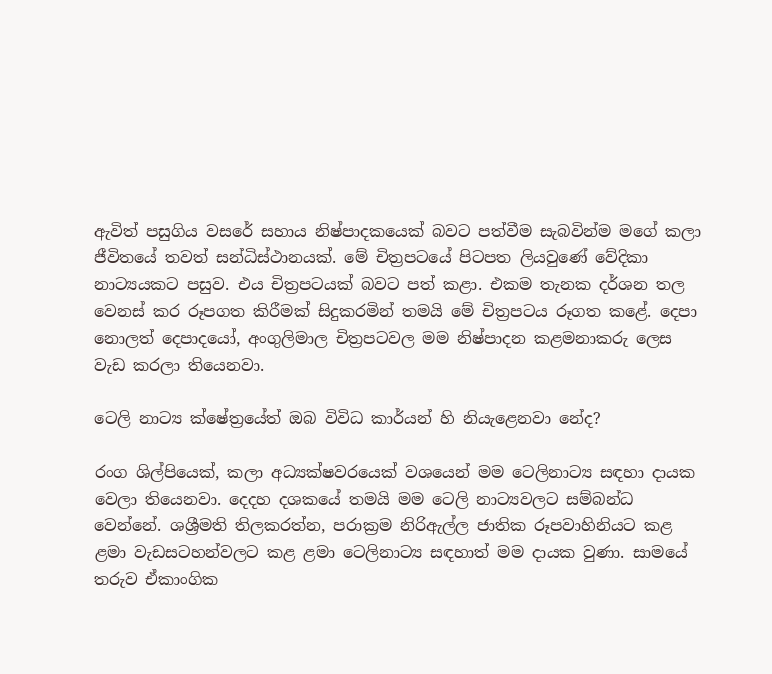ඇවිත් පසුගිය වසරේ සහාය නිෂ්පාදකයෙක් බවට පත්වීම සැබවින්ම මගේ කලා ජීවිතයේ තවත් සන්ධිස්ථානයක්. මේ චිත්‍රපටයේ පිටපත ලියවුණේ වේදිකා නාට්‍යයකට පසුව. එය චිත්‍රපටයක් බවට පත් කළා. එකම තැනක දර්ශන තල වෙනස් කර රූපගත කිරීමක් සිදුකරමින් තමයි මේ චිත්‍රපටය රූගත කළේ. දෙපා නොලත් දෙපාදයෝ, අංගුලිමාල චිත්‍රපටවල මම නිෂ්පාදන කළමනාකරු ලෙස වැඩ කරලා තියෙනවා.

ටෙලි නාට්‍ය ක්ෂේත්‍රයේත් ඔබ විවිධ කාර්යන් හි නියැළෙනවා නේද?

රංග ශිල්පියෙක්, කලා අධ්‍යක්ෂවරයෙක් වශයෙන් මම ටෙලිනාට්‍ය සඳහා දායක වෙලා තියෙනවා. දෙදහ දශකයේ තමයි මම ටෙලි නාට්‍යවලට සම්බන්ධ වෙන්නේ. ශශ්‍රීමති තිලකරත්න, පරාක්‍රම නිරිඇල්ල ජාතික රූපවාහිනියට කළ ළමා වැඩසටහන්වලට කළ ළමා ටෙලිනාට්‍ය සඳහාත් මම දායක වුණා. සාමයේ තරුව ඒකාංගික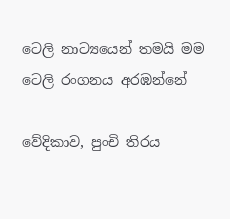ටෙලි නාට්‍යයෙන් තමයි මම ටෙලි රංගනය අරඹන්නේ

වේදිකාව, පුංචි තිරය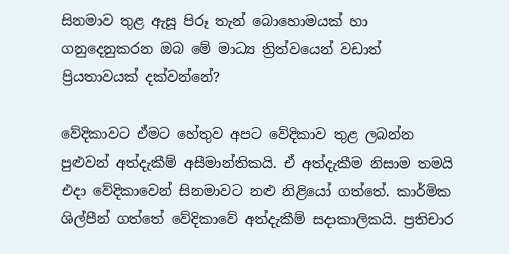සිනමාව තුළ ඇසූ පිරූ තැන් බොහොමයක් හා ගනුදෙනුකරන ඔබ මේ මාධ්‍ය ත්‍රිත්වයෙන් වඩාත් ප්‍රියතාවයක් දක්වන්නේ?

වේදිකාවට ඒමට හේතුව අපට වේදිකාව තුළ ලබන්න පුළුවන් අත්දැකීම් අසීමාන්තිකයි. ඒ අත්දැකීම නිසාම තමයි එදා වේදිකාවෙන් සිනමාවට නළු නිළියෝ ගත්තේ. කාර්මික ශිල්පීන් ගත්තේ වේදිකාවේ අත්දැකීම් සදාකාලිකයි. ප්‍රතිචාර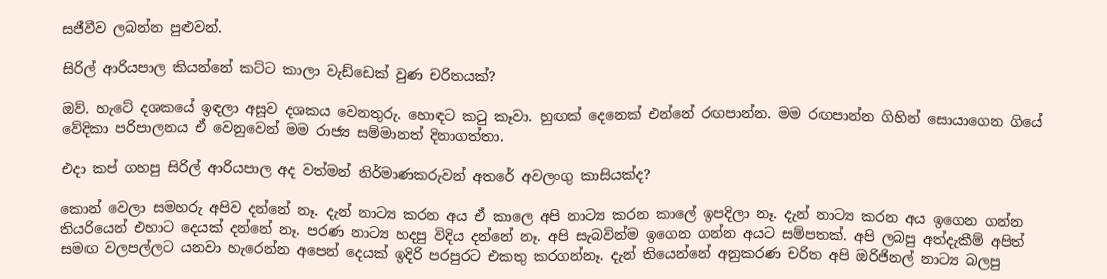සජීවීව ලබන්න පුළුවන්.

සිරිල් ආරියපාල කියන්නේ කට්ට කාලා වැඩ්ඩෙක් වුණ චරිතයක්?

ඔව්. හැටේ දශකයේ ඉඳලා අසූව දශකය වෙනතුරු. හොඳට කටු කෑවා. හුඟක් දෙනෙක් එන්නේ රඟපාන්න. මම රඟපාන්න ගිහින් සොයාගෙන ගියේ වේදිකා පරිපාලනය ඒ වෙනුවෙන් මම රාජ්‍ය සම්මානත් දිනාගත්තා.

එදා කප් ගහපු සිරිල් ආරියපාල අද වත්මන් නිර්මාණකරුවන් අතරේ අවලංගු කාසියක්ද?

කොන් වෙලා සමහරු අපිව දන්නේ නෑ. දැන් නාට්‍ය කරන අය ඒ කාලෙ අපි නාට්‍ය කරන කාලේ ඉපදිලා නෑ. දැන් නාට්‍ය කරන අය ඉගෙන ගන්න තියරියෙන් එහාට දෙයක් දන්නේ නෑ. පරණ නාට්‍ය හදපු විදිය දන්නේ නෑ. අපි සැබවින්ම ඉගෙන ගන්න අයට සම්පතක්. අපි ලබපු අත්දැකීම් අපිත් සමඟ වලපල්ලට යනවා හැරෙන්න අපෙන් දෙයක් ඉදිරි පරපුරට එකතු කරගන්නෑ. දැන් තියෙන්නේ අනුකරණ චරිත අපි ඔරිජිනල් නාට්‍ය බලපු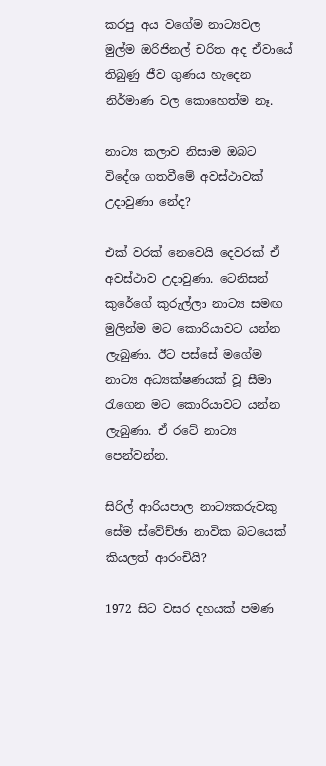කරපු අය වගේම නාට්‍යවල මුල්ම ඔරිජිනල් චරිත අද ඒවායේ තිබුණු ජීව ගුණය හැදෙන නිර්මාණ වල කොහෙත්ම නෑ.

නාට්‍ය කලාව නිසාම ඔබට විදේශ ගතවීමේ අවස්ථාවක් උදාවුණා නේද?

එක් වරක් නෙවෙයි දෙවරක් ඒ අවස්ථාව උදාවුණා. ටෙනිසන් කුරේගේ කුරුල්ලා නාට්‍ය සමඟ මුලින්ම මට කොරියාවට යන්න ලැබුණා. ඊට පස්සේ මගේම නාට්‍ය අධ්‍යක්ෂණයක් වූ සීමා රැගෙන මට කොරියාවට යන්න ලැබුණා. ඒ රටේ නාට්‍ය පෙන්වන්න.

සිරිල් ආරියපාල නාට්‍යකරුවකු සේම ස්වේච්ඡා නාවික බටයෙක් කියලත් ආරංචියි?

1972 සිට වසර දහයක් පමණ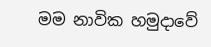මම නාවික හමුදාවේ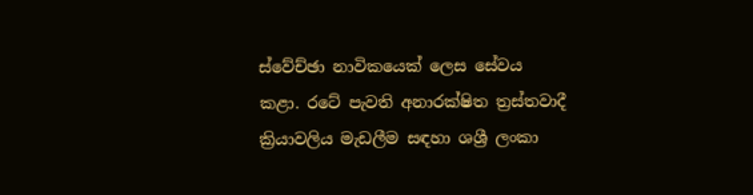ස්වේච්ඡා නාවිකයෙක් ලෙස සේවය කළා. රටේ පැවති අනාරක්ෂිත ත්‍රස්තවාදී ක්‍රියාවලිය මැඩලීම සඳහා ශශ්‍රී ලංකා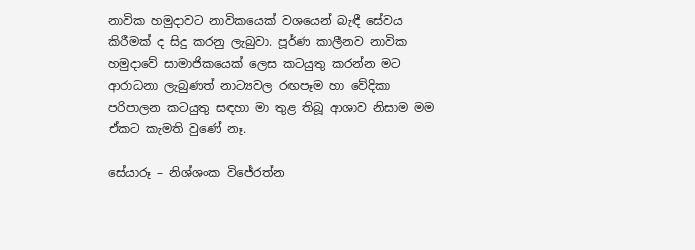නාවික හමුදාවට නාවිකයෙක් වශයෙන් බැඳී සේවය කිරීමක් ද සිදු කරනු ලැබුවා. පූර්ණ කාලීනව නාවික හමුදාවේ සාමාජිකයෙක් ලෙස කටයුතු කරන්න මට ආරාධනා ලැබුණත් නාට්‍යවල රඟපෑම හා වේදිකා පරිපාලන කටයුතු සඳහා මා තුළ තිබූ ආශාව නිසාම මම ඒකට කැමති වුණේ නෑ.

සේයාරූ – නිශ්ශංක විජේරත්න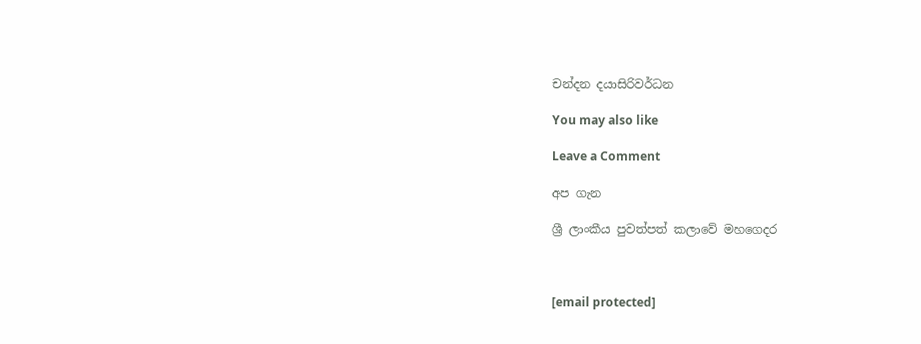චන්දන දයාසිරිවර්ධන

You may also like

Leave a Comment

අප ගැන

ශ්‍රී ලාංකීය පුවත්පත් කලාවේ මහගෙදර



[email protected]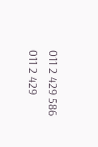011 2 429 586
011 2 429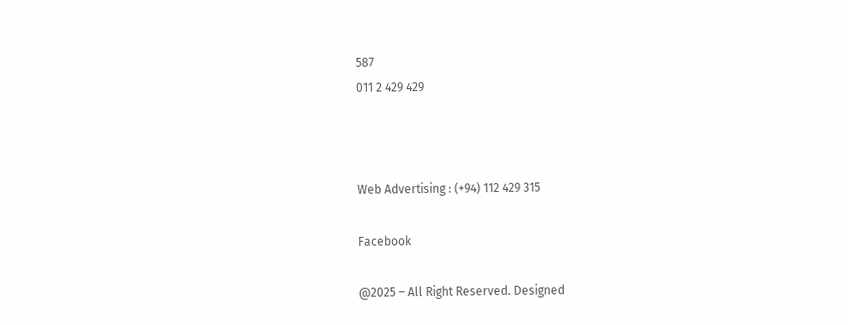587
011 2 429 429



Web Advertising : (+94) 112 429 315

Facebook

@2025 – All Right Reserved. Designed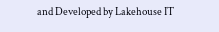and Developed by Lakehouse IT